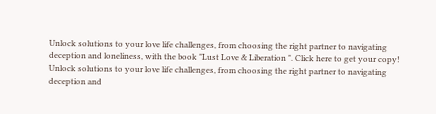Unlock solutions to your love life challenges, from choosing the right partner to navigating deception and loneliness, with the book "Lust Love & Liberation ". Click here to get your copy!
Unlock solutions to your love life challenges, from choosing the right partner to navigating deception and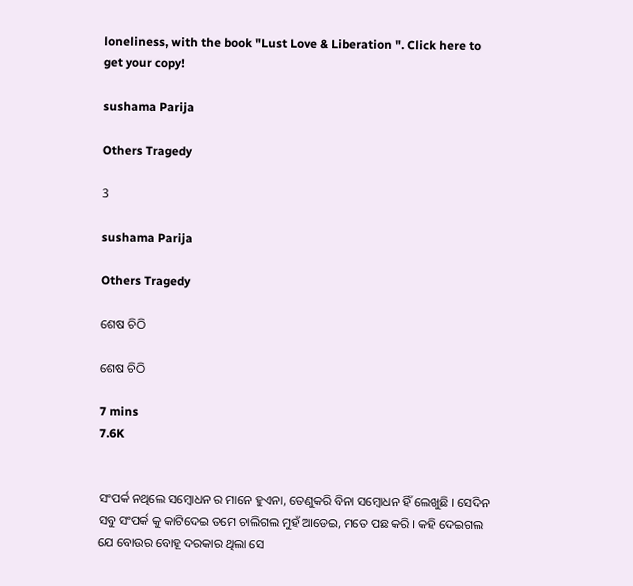loneliness, with the book "Lust Love & Liberation ". Click here to get your copy!

sushama Parija

Others Tragedy

3

sushama Parija

Others Tragedy

ଶେଷ ଚିଠି

ଶେଷ ଚିଠି

7 mins
7.6K


ସଂପର୍କ ନଥିଲେ ସମ୍ବୋଧନ ର ମାନେ ହୁଏନା, ତେଣୁକରି ବିନା ସମ୍ବୋଧନ ହିଁ ଲେଖୁଛି । ସେଦିନ ସବୁ ସଂପର୍କ କୁ କାଟିଦେଇ ତମେ ଚାଲିଗଲ ମୁହଁ ଆଡେଇ, ମତେ ପଛ କରି । କହି ଦେଇଗଲ ଯେ ବୋଉର ବୋହୂ ଦରକାର ଥିଲା ସେ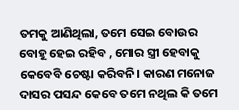ତମକୁ ଆଣିଥିଲା, ତମେ ସେଇ ବୋଉର ବୋହୂ ହେଇ ରହିବ , ମୋର ସ୍ତ୍ରୀ ହେବାକୁ କେବେବି ଚେଷ୍ଟା କରିବନି। କାରଣ ମନୋଜ ଦାସର ପସନ୍ଦ କେବେ ତମେ ନଥିଲ କି ତମେ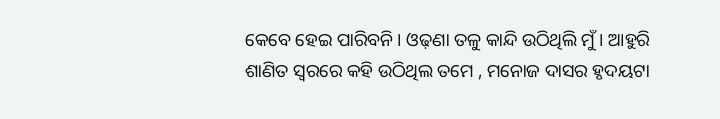କେବେ ହେଇ ପାରିବନି । ଓଢ଼ଣା ତଳୁ କାନ୍ଦି ଉଠିଥିଲି ମୁଁ । ଆହୁରି ଶାଣିତ ସ୍ୱରରେ କହି ଉଠିଥିଲ ତମେ , ମନୋଜ ଦାସର ହୃଦୟଟା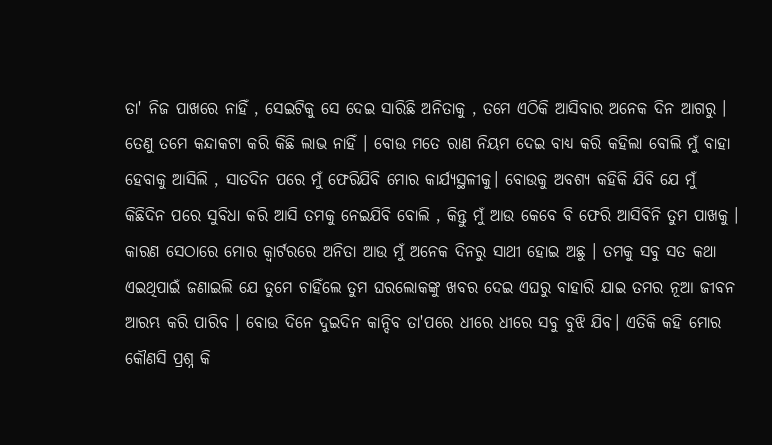ତା' ନିଜ ପାଖରେ ନାହିଁ , ସେଇଟିକୁ ସେ ଦେଇ ସାରିଛି ଅନିତାକୁ , ତମେ ଏଠିକି ଆସିବାର ଅନେକ ଦିନ ଆଗରୁ । ତେଣୁ ତମେ କନ୍ଦାକଟା କରି କିଛି ଲାଭ ନାହିଁ । ବୋଉ ମତେ ରାଣ ନିୟମ ଦେଇ ବାଧ୍ୟ କରି କହିଲା ବୋଲି ମୁଁ ବାହା ହେବାକୁ ଆସିଲି , ସାତଦିନ ପରେ ମୁଁ ଫେରିଯିବି ମୋର କାର୍ଯ୍ୟସ୍ଥଳୀକୁ। ବୋଉକୁ ଅବଶ୍ୟ କହିକି ଯିବି ଯେ ମୁଁ କିଛିଦିନ ପରେ ସୁବିଧା କରି ଆସି ତମକୁ ନେଇଯିବି ବୋଲି , କିନ୍ତୁ ମୁଁ ଆଉ କେବେ ବି ଫେରି ଆସିବିନି ତୁମ ପାଖକୁ । କାରଣ ସେଠାରେ ମୋର କ୍ଵାର୍ଟରରେ ଅନିତା ଆଉ ମୁଁ ଅନେକ ଦିନରୁ ସାଥୀ ହୋଇ ଅଛୁ । ତମକୁ ସବୁ ସତ କଥା ଏଇଥିପାଇଁ ଜଣାଇଲି ଯେ ତୁମେ ଚାହିଁଲେ ତୁମ ଘରଲୋକଙ୍କୁ ଖବର ଦେଇ ଏଘରୁ ବାହାରି ଯାଇ ତମର ନୂଆ ଜୀବନ ଆରମ୍ଭ କରି ପାରିବ । ବୋଉ ଦିନେ ଦୁଇଦିନ କାନ୍ଦିବ ତା'ପରେ ଧୀରେ ଧୀରେ ସବୁ ବୁଝି ଯିବ। ଏତିକି କହି ମୋର କୌଣସି ପ୍ରଶ୍ନ କି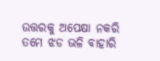ଉତ୍ତରକୁ ଅପେକ୍ଷା ନକରି ତମେ ଝଡ ଭଳି ବାହାରି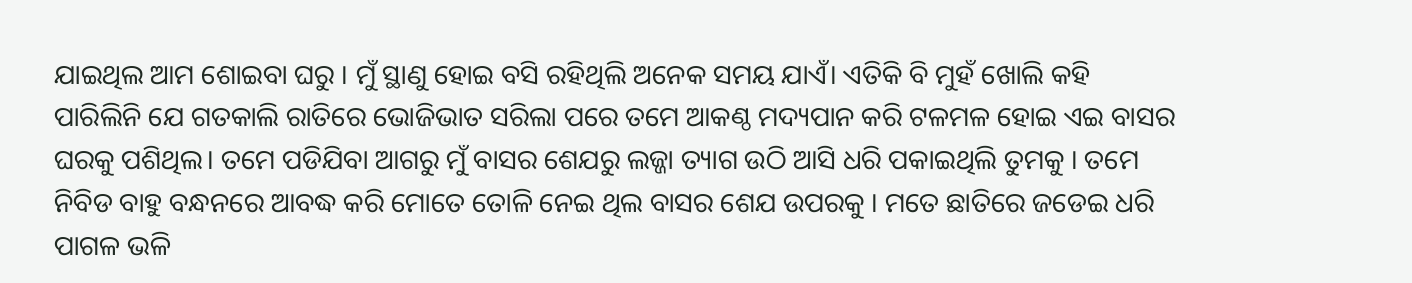ଯାଇଥିଲ ଆମ ଶୋଇବା ଘରୁ । ମୁଁ ସ୍ଥାଣୁ ହୋଇ ବସି ରହିଥିଲି ଅନେକ ସମୟ ଯାଏଁ। ଏତିକି ବି ମୁହଁ ଖୋଲି କହି ପାରିଲିନି ଯେ ଗତକାଲି ରାତିରେ ଭୋଜିଭାତ ସରିଲା ପରେ ତମେ ଆକଣ୍ଠ ମଦ୍ୟପାନ କରି ଟଳମଳ ହୋଇ ଏଇ ବାସର ଘରକୁ ପଶିଥିଲ। ତମେ ପଡିଯିବା ଆଗରୁ ମୁଁ ବାସର ଶେଯରୁ ଲଜ୍ଜା ତ୍ୟାଗ ଉଠି ଆସି ଧରି ପକାଇଥିଲି ତୁମକୁ । ତମେ ନିବିଡ ବାହୁ ବନ୍ଧନରେ ଆବଦ୍ଧ କରି ମୋତେ ତୋଳି ନେଇ ଥିଲ ବାସର ଶେଯ ଉପରକୁ । ମତେ ଛାତିରେ ଜଡେଇ ଧରି ପାଗଳ ଭଳି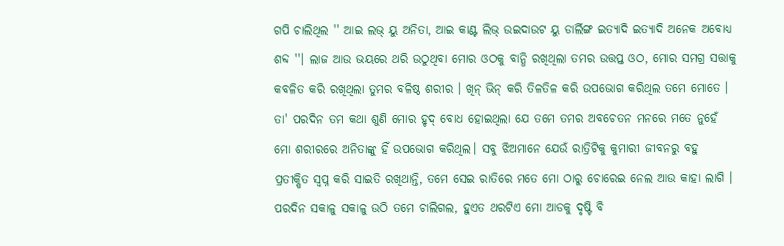ଗପି ଚାଲିଥିଲ '' ଆଇ ଲଭ୍ ୟୁ ଅନିତା, ଆଇ କାଣ୍ଟ ଲିଭ୍ ଉଇଦାଉଟ ୟୁ ଡାର୍ଲିଙ୍ଗ ଇତ୍ୟାଦି ଇତ୍ୟାଦି ଅନେକ ଅବୋଧ୍ୟ ଶବ୍ଦ ''। ଲାଜ ଆଉ ଭୟରେ ଥରି ଉଠୁଥିବା ମୋର ଓଠକୁ ବାନ୍ଧି ରଖିଥିଲା ତମର ଉତ୍ତପ୍ତ ଓଠ, ମୋର ସମଗ୍ର ସତ୍ତାକୁ କବଳିତ କରି ରଖିଥିଲା ତୁମର ବଳିଷ୍ଠ ଶରୀର । ଖିନ୍ ଭିନ୍ କରି ତିଳତିଳ କରି ଉପଭୋଗ କରିଥିଲ ତମେ ମୋତେ । ତା' ପରଦିନ ତମ କଥା ଶୁଣି ମୋର ହୃଦ୍ ବୋଧ ହୋଇଥିଲା ଯେ ତମେ ତମର ଅବଚେତନ ମନରେ ମତେ ନୁହେଁ ମୋ ଶରୀରରେ ଅନିତାଙ୍କୁ ହିଁ ଉପଭୋଗ କରିଥିଲ। ସବୁ ଝିଅମାନେ ଯେଉଁ ରାତ୍ରିଟିକୁ କୁମାରୀ ଜୀବନରୁ ବହୁ ପ୍ରତୀକ୍ଷିତ ସ୍ବପ୍ନ କରି ସାଇତି ରଖିଥାନ୍ତି, ତମେ ସେଇ ରାତିରେ ମତେ ମୋ ଠାରୁ ଚୋରେଇ ନେଲ ଆଉ କାହା ଲାଗି । ପରଦିନ ସକାଳୁ ସକାଳୁ ଉଠି ତମେ ଚାଲିଗଲ, ହୁଏତ ଥରଟିଏ ମୋ ଆଡକୁ ଦୃଷ୍ଟି ବି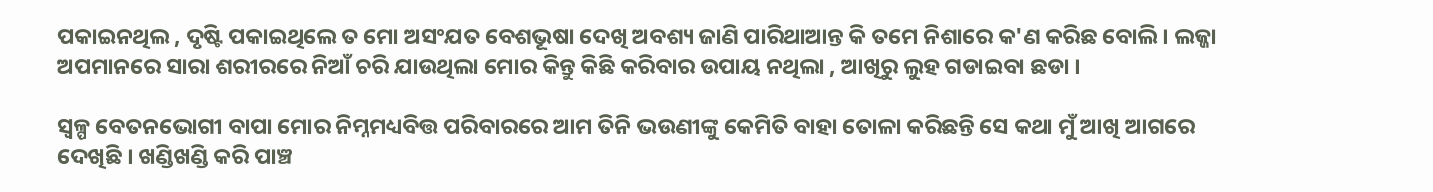ପକାଇନଥିଲ , ଦୃଷ୍ଟି ପକାଇଥିଲେ ତ ମୋ ଅସଂଯତ ବେଶଭୂଷା ଦେଖି ଅବଶ୍ୟ ଜାଣି ପାରିଥାଆନ୍ତ କି ତମେ ନିଶାରେ କ'ଣ କରିଛ ବୋଲି । ଲଜ୍ଜା ଅପମାନରେ ସାରା ଶରୀରରେ ନିଆଁ ଚରି ଯାଉଥିଲା ମୋର କିନ୍ତୁ କିଛି କରିବାର ଉପାୟ ନଥିଲା , ଆଖିରୁ ଲୁହ ଗଡାଇବା ଛଡା ।

ସ୍ୱଳ୍ପ ବେତନଭୋଗୀ ବାପା ମୋର ନିମ୍ନମଧ୍ୟବିତ୍ତ ପରିବାରରେ ଆମ ତିନି ଭଉଣୀଙ୍କୁ କେମିତି ବାହା ତୋଳା କରିଛନ୍ତି ସେ କଥା ମୁଁ ଆଖି ଆଗରେ ଦେଖିଛି । ଖଣ୍ଡିଖଣ୍ଡି କରି ପାଞ୍ଚ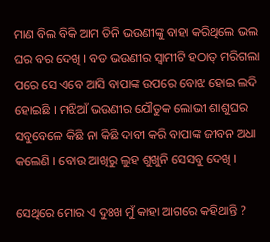ମାଣ ବିଲ ବିକି ଆମ ତିନି ଭଉଣୀଙ୍କୁ ବାହା କରିଥିଲେ ଭଲ ଘର ବର ଦେଖି । ବଡ ଭଉଣୀର ସ୍ଵାମୀଟି ହଠାତ୍ ମରିଗଲା ପରେ ସେ ଏବେ ଆସି ବାପାଙ୍କ ଉପରେ ବୋଝ ହୋଇ ଲଦି ହୋଇଛି । ମଝିଆଁ ଭଉଣୀର ଯୌତୁକ ଲୋଭୀ ଶାଶୁଘର ସବୁବେଳେ କିଛି ନା କିଛି ଦାବୀ କରି ବାପାଙ୍କ ଜୀବନ ଅଧା କଲେଣି । ବୋଉ ଆଖିରୁ ଲୁହ ଶୁଖୁନି ସେସବୁ ଦେଖି ।

ସେଥିରେ ମୋର ଏ ଦୁଃଖ ମୁଁ କାହା ଆଗରେ କହିଥାନ୍ତି ?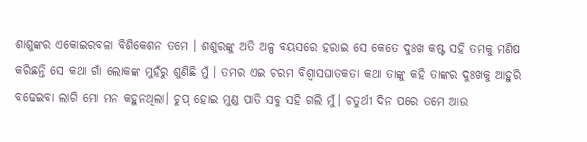ଶାଶୁଙ୍କର ଏକୋଇରବଳା ବିଶିକେଶନ ତମେ । ଶଶୁରଙ୍କୁ ଅତି ଅଳ୍ପ ବୟସରେ ହରାଇ ସେ କେତେ ଦୁଃଖ କଷ୍ଟ ସହି ତମକୁ ମଣିଷ କରିଛନ୍ତି ସେ କଥା ଗାଁ ଲୋକଙ୍କ ମୁହଁରୁ ଶୁଣିଛି ମୁଁ । ତମର ଏଇ ଚରମ ବିଶ୍ବାସଘାତକତା କଥା ତାଙ୍କୁ କହି ତାଙ୍କର ଦୁଃଖକୁ ଆହୁରି ବଢେଇବା ଲାଗି ମୋ ମନ କହୁନଥିଲା। ଚୁପ୍ ହୋଇ ମୁଣ୍ଡ ପାତି ସବୁ ସହି ଗଲି ମୁଁ। ଚତୁର୍ଥୀ ଦିନ ପରେ ତମେ ଆଉ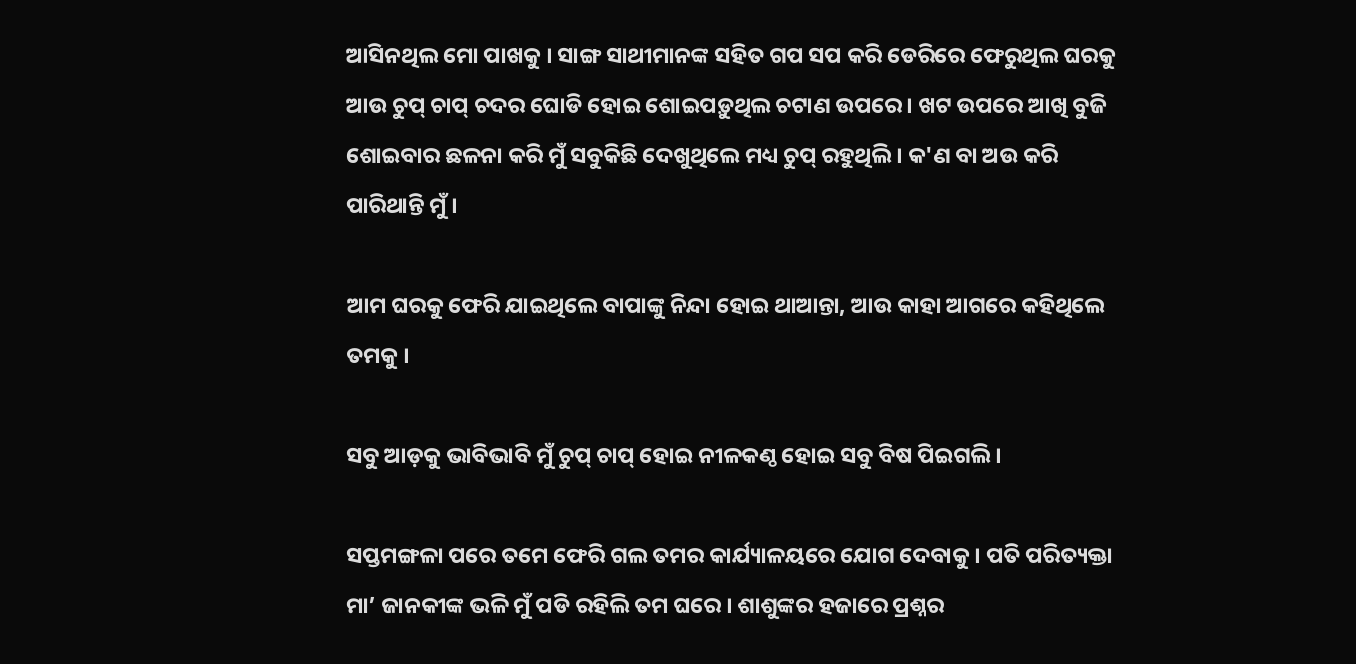ଆସିନଥିଲ ମୋ ପାଖକୁ । ସାଙ୍ଗ ସାଥୀମାନଙ୍କ ସହିତ ଗପ ସପ କରି ଡେରିରେ ଫେରୁଥିଲ ଘରକୁ ଆଉ ଚୁପ୍ ଚାପ୍ ଚଦର ଘୋଡି ହୋଇ ଶୋଇପଡ଼ୁଥିଲ ଚଟାଣ ଉପରେ । ଖଟ ଉପରେ ଆଖି ବୁଜି ଶୋଇବାର ଛଳନା କରି ମୁଁ ସବୁକିଛି ଦେଖୁଥିଲେ ମଧ୍ୟ ଚୁପ୍ ରହୁଥିଲି । କ'ଣ ବା ଅଉ କରି ପାରିଥାନ୍ତି ମୁଁ ।

ଆମ ଘରକୁ ଫେରି ଯାଇଥିଲେ ବାପାଙ୍କୁ ନିନ୍ଦା ହୋଇ ଥାଆନ୍ତା, ଆଉ କାହା ଆଗରେ କହିଥିଲେ ତମକୁ ।

ସବୁ ଆଡ଼କୁ ଭାବିଭାବି ମୁଁ ଚୁପ୍ ଚାପ୍ ହୋଇ ନୀଳକଣ୍ଠ ହୋଇ ସବୁ ବିଷ ପିଇଗଲି ।

ସପ୍ତମଙ୍ଗଳା ପରେ ତମେ ଫେରି ଗଲ ତମର କାର୍ଯ୍ୟାଳୟରେ ଯୋଗ ଦେବାକୁ । ପତି ପରିତ୍ୟକ୍ତା ମା’ ଜାନକୀଙ୍କ ଭଳି ମୁଁ ପଡି ରହିଲି ତମ ଘରେ । ଶାଶୁଙ୍କର ହଜାରେ ପ୍ରଶ୍ନର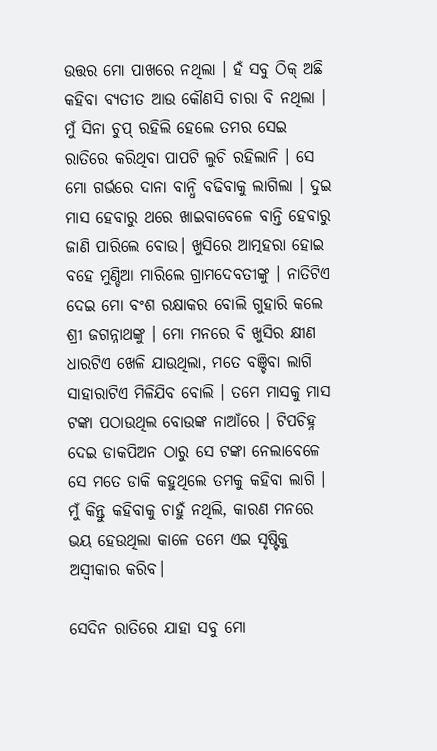ଉତ୍ତର ମୋ ପାଖରେ ନଥିଲା । ହଁ ସବୁ ଠିକ୍ ଅଛି କହିବା ବ୍ୟତୀତ ଆଉ କୌଣସି ଚାରା ବି ନଥିଲା । ମୁଁ ସିନା ଚୁପ୍ ରହିଲି ହେଲେ ତମର ସେଇ ରାତିରେ କରିଥିବା ପାପଟି ଲୁଚି ରହିଲାନି । ସେ ମୋ ଗର୍ଭରେ ଦାନା ବାନ୍ଧି ବଢିବାକୁ ଲାଗିଲା । ଦୁଇ ମାସ ହେବାରୁ ଥରେ ଖାଇବାବେଳେ ବାନ୍ତି ହେବାରୁ ଜାଣି ପାରିଲେ ବୋଉ। ଖୁସିରେ ଆତ୍ମହରା ହୋଇ ବହେ ମୁଣ୍ଡିଆ ମାରିଲେ ଗ୍ରାମଦେବତୀଙ୍କୁ । ନାତିଟିଏ ଦେଇ ମୋ ବଂଶ ରକ୍ଷାକର ବୋଲି ଗୁହାରି କଲେ ଶ୍ରୀ ଜଗନ୍ନାଥଙ୍କୁ । ମୋ ମନରେ ବି ଖୁସିର କ୍ଷୀଣ ଧାରଟିଏ ଖେଳି ଯାଉଥିଲା, ମତେ ବଞ୍ଚିବା ଲାଗି ସାହାରାଟିଏ ମିଳିଯିବ ବୋଲି । ତମେ ମାସକୁ ମାସ ଟଙ୍କା ପଠାଉଥିଲ ବୋଉଙ୍କ ନାଆଁରେ । ଟିପଚିହ୍ନ ଦେଇ ଡାକପିଅନ ଠାରୁ ସେ ଟଙ୍କା ନେଲାବେଳେ ସେ ମତେ ଡାକି କହୁଥିଲେ ତମକୁ କହିବା ଲାଗି । ମୁଁ କିନ୍ତୁ କହିବାକୁ ଚାହୁଁ ନଥିଲି, କାରଣ ମନରେ ଭୟ ହେଉଥିଲା କାଳେ ତମେ ଏଇ ସୃଷ୍ଟିକୁ ଅସ୍ଵୀକାର କରିବ।

ସେଦିନ ରାତିରେ ଯାହା ସବୁ ମୋ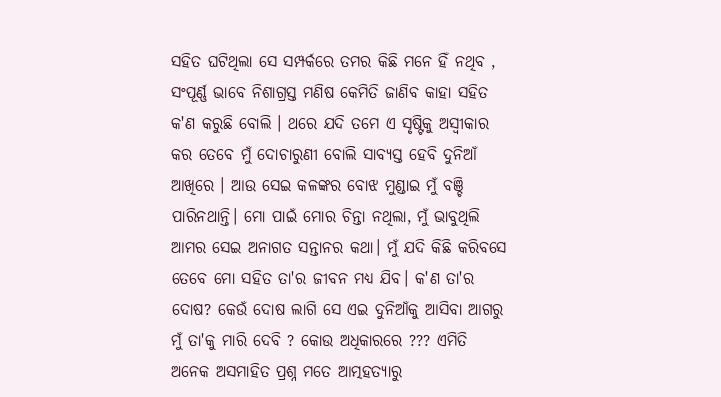ସହିତ ଘଟିଥିଲା ସେ ସମ୍ପର୍କରେ ତମର କିଛି ମନେ ହିଁ ନଥିବ , ସଂପୂର୍ଣ୍ଣ ଭାବେ ନିଶାଗ୍ରସ୍ତ ମଣିଷ କେମିତି ଜାଣିବ କାହା ସହିତ କ'ଣ କରୁଛି ବୋଲି । ଥରେ ଯଦି ତମେ ଏ ସୃଷ୍ଟିକୁ ଅସ୍ଵୀକାର କର ତେବେ ମୁଁ ଦୋଚାରୁଣୀ ବୋଲି ସାବ୍ୟସ୍ତ ହେବି ଦୁନିଆଁ ଆଖିରେ । ଆଉ ସେଇ କଳଙ୍କର ବୋଝ ମୁଣ୍ଡାଇ ମୁଁ ବଞ୍ଚି ପାରିନଥାନ୍ତି। ମୋ ପାଇଁ ମୋର ଚିନ୍ତା ନଥିଲା, ମୁଁ ଭାବୁଥିଲି ଆମର ସେଇ ଅନାଗତ ସନ୍ତାନର କଥା। ମୁଁ ଯଦି କିଛି କରିବସେ ତେବେ ମୋ ସହିତ ତା'ର ଜୀବନ ମଧ୍ୟ ଯିବ। କ'ଣ ତା'ର ଦୋଷ? କେଉଁ ଦୋଷ ଲାଗି ସେ ଏଇ ଦୁନିଆଁକୁ ଆସିବା ଆଗରୁ ମୁଁ ତା'କୁ ମାରି ଦେବି ? କୋଉ ଅଧିକାରରେ ??? ଏମିତି ଅନେକ ଅସମାହିତ ପ୍ରଶ୍ନ ମତେ ଆତ୍ମହତ୍ୟାରୁ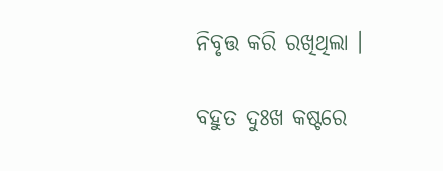ନିବୃତ୍ତ କରି ରଖିଥିଲା ।

ବହୁତ ଦୁଃଖ କଷ୍ଟରେ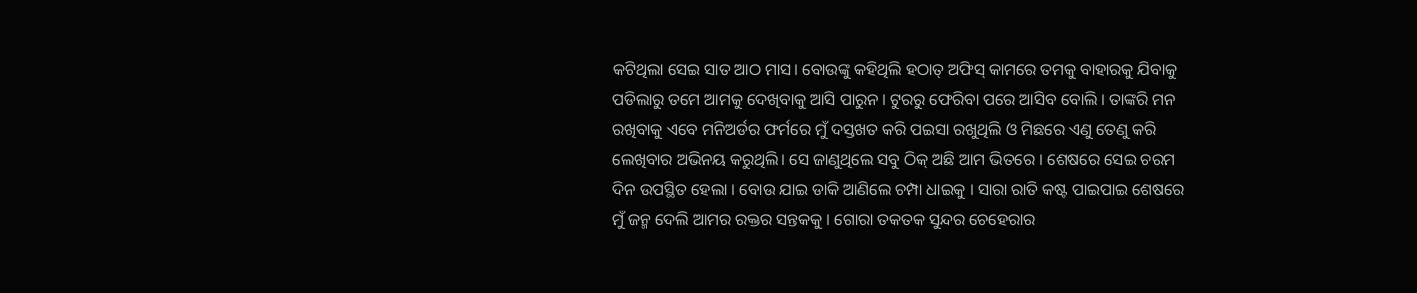କଟିଥିଲା ସେଇ ସାତ ଆଠ ମାସ। ବୋଉଙ୍କୁ କହିଥିଲି ହଠାତ୍ ଅଫିସ୍ କାମରେ ତମକୁ ବାହାରକୁ ଯିବାକୁ ପଡିଲାରୁ ତମେ ଆମକୁ ଦେଖିବାକୁ ଆସି ପାରୁନ । ଟୁରରୁ ଫେରିବା ପରେ ଆସିବ ବୋଲି । ତାଙ୍କରି ମନ ରଖିବାକୁ ଏବେ ମନିଅର୍ଡର ଫର୍ମରେ ମୁଁ ଦସ୍ତଖତ କରି ପଇସା ରଖୁଥିଲି ଓ ମିଛରେ ଏଣୁ ତେଣୁ କରି ଲେଖିବାର ଅଭିନୟ କରୁଥିଲି। ସେ ଜାଣୁଥିଲେ ସବୁ ଠିକ୍ ଅଛି ଆମ ଭିତରେ । ଶେଷରେ ସେଇ ଚରମ ଦିନ ଉପସ୍ଥିତ ହେଲା । ବୋଉ ଯାଇ ଡାକି ଆଣିଲେ ଚମ୍ପା ଧାଇକୁ । ସାରା ରାତି କଷ୍ଟ ପାଇପାଇ ଶେଷରେ ମୁଁ ଜନ୍ମ ଦେଲି ଆମର ରକ୍ତର ସନ୍ତକକୁ । ଗୋରା ତକତକ ସୁନ୍ଦର ଚେହେରାର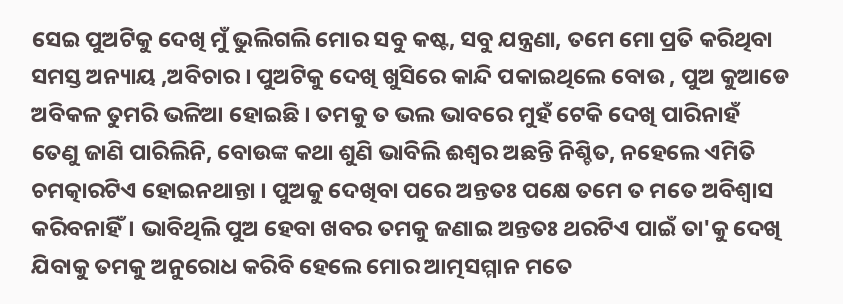ସେଇ ପୁଅଟିକୁ ଦେଖି ମୁଁ ଭୁଲିଗଲି ମୋର ସବୁ କଷ୍ଟ, ସବୁ ଯନ୍ତ୍ରଣା, ତମେ ମୋ ପ୍ରତି କରିଥିବା ସମସ୍ତ ଅନ୍ୟାୟ ,ଅବିଚାର । ପୁଅଟିକୁ ଦେଖି ଖୁସିରେ କାନ୍ଦି ପକାଇଥିଲେ ବୋଉ , ପୁଅ କୁଆଡେ ଅବିକଳ ତୁମରି ଭଳିଆ ହୋଇଛି । ତମକୁ ତ ଭଲ ଭାବରେ ମୁହଁ ଟେକି ଦେଖି ପାରିନାହଁ ତେଣୁ ଜାଣି ପାରିଲିନି, ବୋଉଙ୍କ କଥା ଶୁଣି ଭାବିଲି ଈଶ୍ବର ଅଛନ୍ତି ନିଶ୍ଚିତ, ନହେଲେ ଏମିତି ଚମତ୍କାରଟିଏ ହୋଇନଥାନ୍ତା । ପୁଅକୁ ଦେଖିବା ପରେ ଅନ୍ତତଃ ପକ୍ଷେ ତମେ ତ ମତେ ଅବିଶ୍ବାସ କରିବନାହିଁ। ଭାବିଥିଲି ପୁଅ ହେବା ଖବର ତମକୁ ଜଣାଇ ଅନ୍ତତଃ ଥରଟିଏ ପାଇଁ ତା'କୁ ଦେଖି ଯିବାକୁ ତମକୁ ଅନୁରୋଧ କରିବି ହେଲେ ମୋର ଆତ୍ମସମ୍ମାନ ମତେ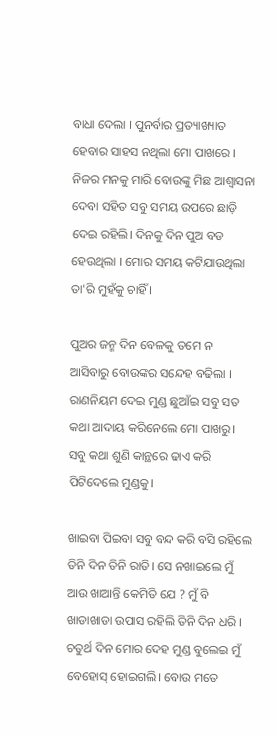ବାଧା ଦେଲା । ପୁନର୍ବାର ପ୍ରତ୍ୟାଖ୍ୟାତ ହେବାର ସାହସ ନଥିଲା ମୋ ପାଖରେ । ନିଜର ମନକୁ ମାରି ବୋଉଙ୍କୁ ମିଛ ଆଶ୍ବାସନା ଦେବା ସହିତ ସବୁ ସମୟ ଉପରେ ଛାଡ଼ି ଦେଇ ରହିଲି। ଦିନକୁ ଦିନ ପୁଅ ବଡ ହେଉଥିଲା । ମୋର ସମୟ କଟିଯାଉଥିଲା ତା'ରି ମୁହଁକୁ ଚାହିଁ ।

ପୁଅର ଜନ୍ମ ଦିନ ବେଳକୁ ତମେ ନ ଆସିବାରୁ ବୋଉଙ୍କର ସନ୍ଦେହ ବଢିଲା । ରାଣନିୟମ ଦେଇ ମୁଣ୍ଡ ଛୁଆଁଇ ସବୁ ସତ କଥା ଆଦାୟ କରିନେଲେ ମୋ ପାଖରୁ। ସବୁ କଥା ଶୁଣି କାନ୍ଥରେ ଢାଏ କରି ପିଟିଦେଲେ ମୁଣ୍ଡକୁ।

ଖାଇବା ପିଇବା ସବୁ ବନ୍ଦ କରି ବସି ରହିଲେ ତିନି ଦିନ ତିନି ରାତି। ସେ ନଖାଇଲେ ମୁଁ ଆଉ ଖାଆନ୍ତି କେମିତି ଯେ ? ମୁଁ ବି ଖାଡାଖାଡା ଉପାସ ରହିଲି ତିନି ଦିନ ଧରି । ଚତୁର୍ଥ ଦିନ ମୋର ଦେହ ମୁଣ୍ଡ ବୁଲେଇ ମୁଁ ବେହୋସ୍ ହୋଇଗଲି। ବୋଉ ମତେ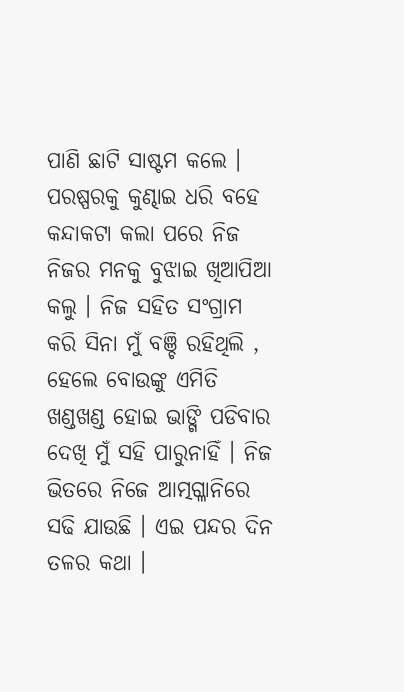ପାଣି ଛାଟି ସାଷ୍ଟମ କଲେ । ପରଷ୍ପରକୁ କୁଣ୍ଢାଇ ଧରି ବହେ କନ୍ଦାକଟା କଲା ପରେ ନିଜ ନିଜର ମନକୁ ବୁଝାଇ ଖିଆପିଆ କଲୁ । ନିଜ ସହିତ ସଂଗ୍ରାମ କରି ସିନା ମୁଁ ବଞ୍ଚି ରହିଥିଲି , ହେଲେ ବୋଉଙ୍କୁ ଏମିତି ଖଣ୍ଡଖଣ୍ଡ ହୋଇ ଭାଙ୍ଗି ପଡିବାର ଦେଖି ମୁଁ ସହି ପାରୁନାହିଁ । ନିଜ ଭିତରେ ନିଜେ ଆତ୍ମଗ୍ଳାନିରେ ସଢି ଯାଉଛି । ଏଇ ପନ୍ଦର ଦିନ ତଳର କଥା ।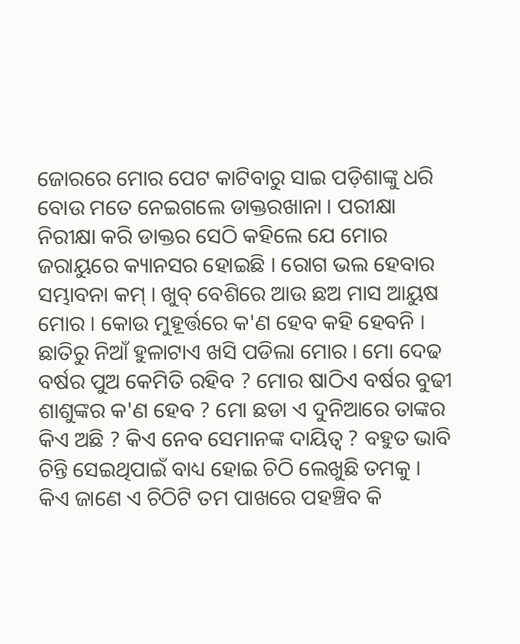ଜୋରରେ ମୋର ପେଟ କାଟିବାରୁ ସାଇ ପଡ଼ିଶାଙ୍କୁ ଧରି ବୋଉ ମତେ ନେଇଗଲେ ଡାକ୍ତରଖାନା । ପରୀକ୍ଷା ନିରୀକ୍ଷା କରି ଡାକ୍ତର ସେଠି କହିଲେ ଯେ ମୋର ଜରାୟୁରେ କ୍ୟାନସର ହୋଇଛି । ରୋଗ ଭଲ ହେବାର ସମ୍ଭାବନା କମ୍ । ଖୁବ୍ ବେଶିରେ ଆଉ ଛଅ ମାସ ଆୟୁଷ ମୋର। କୋଉ ମୁହୂର୍ତ୍ତରେ କ'ଣ ହେବ କହି ହେବନି । ଛାତିରୁ ନିଆଁ ହୁଳାଟାଏ ଖସି ପଡିଲା ମୋର। ମୋ ଦେଢ ବର୍ଷର ପୁଅ କେମିତି ରହିବ ? ମୋର ଷାଠିଏ ବର୍ଷର ବୁଢୀ ଶାଶୁଙ୍କର କ'ଣ ହେବ ? ମୋ ଛଡା ଏ ଦୁନିଆରେ ତାଙ୍କର କିଏ ଅଛି ? କିଏ ନେବ ସେମାନଙ୍କ ଦାୟିତ୍ଵ ? ବହୁତ ଭାବି ଚିନ୍ତି ସେଇଥିପାଇଁ ବାଧ୍ୟ ହୋଇ ଚିଠି ଲେଖୁଛି ତମକୁ । କିଏ ଜାଣେ ଏ ଚିଠିଟି ତମ ପାଖରେ ପହଞ୍ଚିବ କି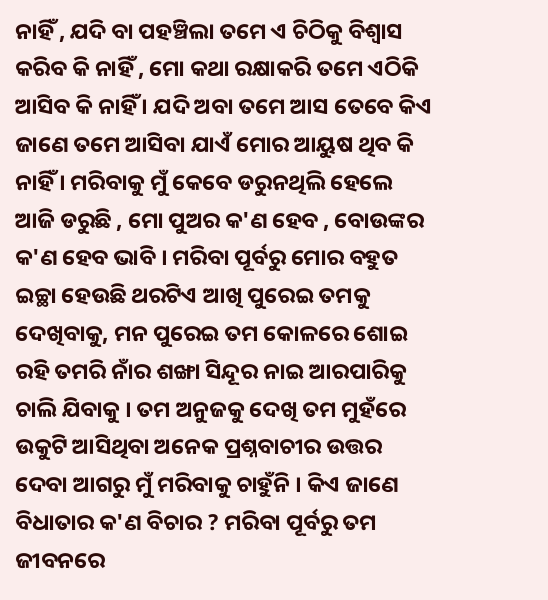ନାହିଁ , ଯଦି ବା ପହଞ୍ଚିଲା ତମେ ଏ ଚିଠିକୁ ବିଶ୍ଵାସ କରିବ କି ନାହିଁ , ମୋ କଥା ରକ୍ଷାକରି ତମେ ଏଠିକି ଆସିବ କି ନାହିଁ । ଯଦି ଅବା ତମେ ଆସ ତେବେ କିଏ ଜାଣେ ତମେ ଆସିବା ଯାଏଁ ମୋର ଆୟୁଷ ଥିବ କି ନାହିଁ । ମରିବାକୁ ମୁଁ କେବେ ଡରୁନଥିଲି ହେଲେ ଆଜି ଡରୁଛି , ମୋ ପୁଅର କ'ଣ ହେବ , ବୋଉଙ୍କର କ'ଣ ହେବ ଭାବି । ମରିବା ପୂର୍ବରୁ ମୋର ବହୁତ ଇଚ୍ଛା ହେଉଛି ଥରଟିଏ ଆଖି ପୁରେଇ ତମକୁ ଦେଖିବାକୁ, ମନ ପୁରେଇ ତମ କୋଳରେ ଶୋଇ ରହି ତମରି ନାଁର ଶଙ୍ଖା ସିନ୍ଦୂର ନାଇ ଆରପାରିକୁ ଚାଲି ଯିବାକୁ । ତମ ଅନୁଜକୁ ଦେଖି ତମ ମୁହଁରେ ଉକୁଟି ଆସିଥିବା ଅନେକ ପ୍ରଶ୍ନବାଚୀର ଉତ୍ତର ଦେବା ଆଗରୁ ମୁଁ ମରିବାକୁ ଚାହୁଁନି । କିଏ ଜାଣେ ବିଧାତାର କ'ଣ ବିଚାର ? ମରିବା ପୂର୍ବରୁ ତମ ଜୀବନରେ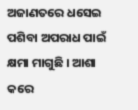ଅଜାଣତରେ ଧସେଇ ପଶିବା ଅପରାଧ ପାଇଁ କ୍ଷମା ମାଗୁଛି । ଆଶା କରେ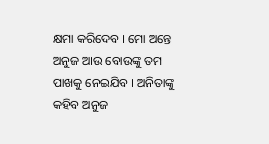କ୍ଷମା କରିଦେବ । ମୋ ଅନ୍ତେ ଅନୁଜ ଆଉ ବୋଉଙ୍କୁ ତମ ପାଖକୁ ନେଇଯିବ । ଅନିତାଙ୍କୁ କହିବ ଅନୁଜ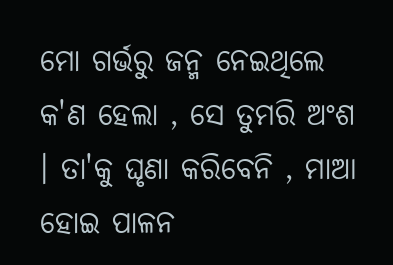ମୋ ଗର୍ଭରୁ ଜନ୍ମ ନେଇଥିଲେ କ'ଣ ହେଲା , ସେ ତୁମରି ଅଂଶ । ତା'କୁ ଘୃଣା କରିବେନି , ମାଆ ହୋଇ ପାଳନ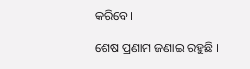କରିବେ।

ଶେଷ ପ୍ରଣାମ ଜଣାଇ ରହୁଛି ।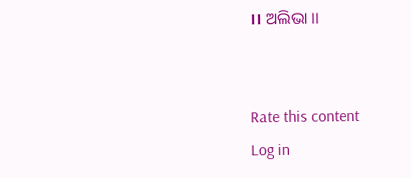।। ଅଲିଭା ।।


Rate this content
Log in